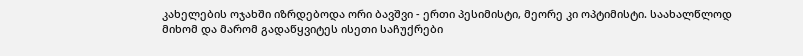კახელების ოჯახში იზრდებოდა ორი ბავშვი - ერთი პესიმისტი, მეორე კი ოპტიმისტი. საახალწლოდ მიხომ და მარომ გადაწყვიტეს ისეთი საჩუქრები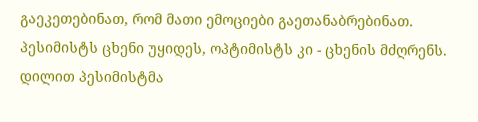გაეკეთებინათ, რომ მათი ემოციები გაეთანაბრებინათ. პესიმისტს ცხენი უყიდეს, ოპტიმისტს კი - ცხენის მძღრენს. დილით პესიმისტმა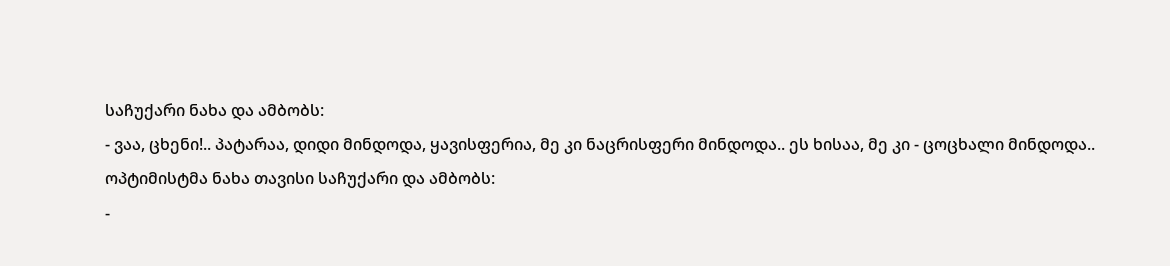საჩუქარი ნახა და ამბობს:
- ვაა, ცხენი!.. პატარაა, დიდი მინდოდა, ყავისფერია, მე კი ნაცრისფერი მინდოდა.. ეს ხისაა, მე კი - ცოცხალი მინდოდა..
ოპტიმისტმა ნახა თავისი საჩუქარი და ამბობს:
-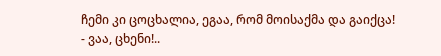ჩემი კი ცოცხალია, ეგაა, რომ მოისაქმა და გაიქცა!
- ვაა, ცხენი!..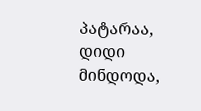პატარაა, დიდი მინდოდა,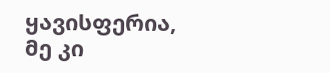ყავისფერია, მე კი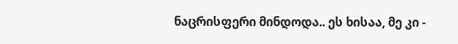ნაცრისფერი მინდოდა.. ეს ხისაა, მე კი -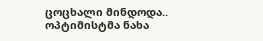ცოცხალი მინდოდა..
ოპტიმისტმა ნახა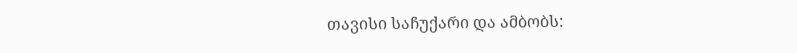თავისი საჩუქარი და ამბობს: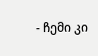- ჩემი კი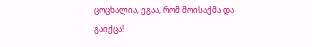ცოცხალია, ეგაა, რომ მოისაქმა და გაიქცა!